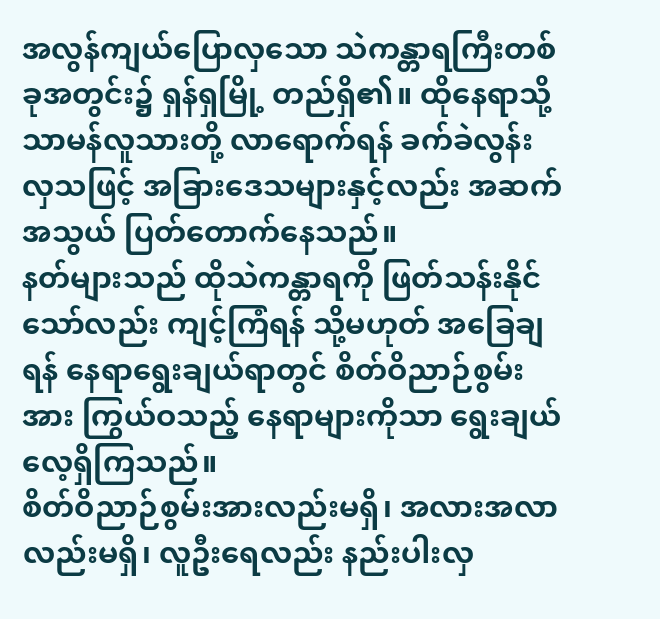အလွန်ကျယ်ပြောလှသော သဲကန္တာရကြီးတစ်ခုအတွင်း၌ ရှန်ရှမြို့ တည်ရှိ၏။ ထိုနေရာသို့ သာမန်လူသားတို့ လာရောက်ရန် ခက်ခဲလွန်းလှသဖြင့် အခြားဒေသများနှင့်လည်း အဆက်အသွယ် ပြတ်တောက်နေသည်။
နတ်များသည် ထိုသဲကန္တာရကို ဖြတ်သန်းနိုင်သော်လည်း ကျင့်ကြံရန် သို့မဟုတ် အခြေချရန် နေရာရွေးချယ်ရာတွင် စိတ်ဝိညာဉ်စွမ်းအား ကြွယ်ဝသည့် နေရာများကိုသာ ရွေးချယ်လေ့ရှိကြသည်။
စိတ်ဝိညာဉ်စွမ်းအားလည်းမရှိ၊ အလားအလာလည်းမရှိ၊ လူဦးရေလည်း နည်းပါးလှ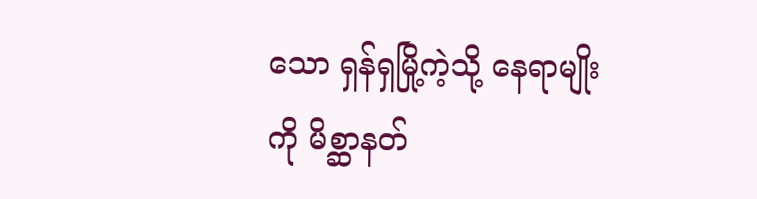သော ရှန်ရှမြို့ကဲ့သို့ နေရာမျိုးကို မိစ္ဆာနတ်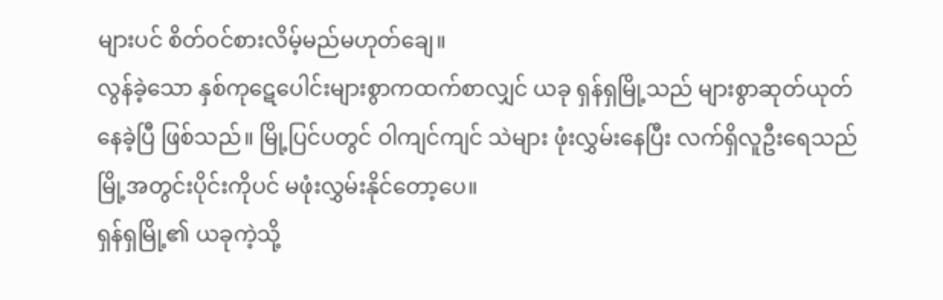များပင် စိတ်ဝင်စားလိမ့်မည်မဟုတ်ချေ။
လွန်ခဲ့သော နှစ်ကုဋေပေါင်းများစွာကထက်စာလျှင် ယခု ရှန်ရှမြို့သည် များစွာဆုတ်ယုတ်နေခဲ့ပြီ ဖြစ်သည်။ မြို့ပြင်ပတွင် ဝါကျင်ကျင် သဲများ ဖုံးလွှမ်းနေပြီး လက်ရှိလူဦးရေသည် မြို့အတွင်းပိုင်းကိုပင် မဖုံးလွှမ်းနိုင်တော့ပေ။
ရှန်ရှမြို့၏ ယခုကဲ့သို့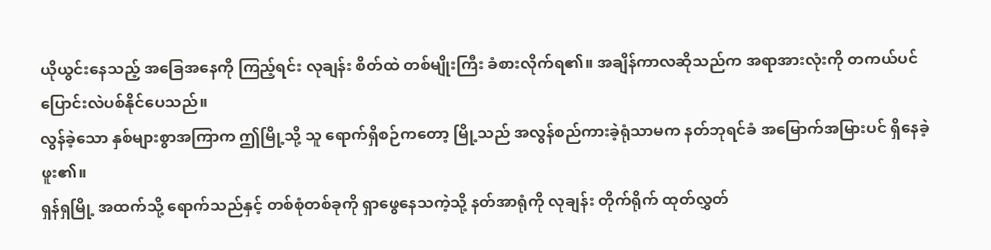ယိုယွင်းနေသည့် အခြေအနေကို ကြည့်ရင်း လုချန်း စိတ်ထဲ တစ်မျိုးကြီး ခံစားလိုက်ရ၏။ အချိန်ကာလဆိုသည်က အရာအားလုံးကို တကယ်ပင် ပြောင်းလဲပစ်နိုင်ပေသည်။
လွန်ခဲ့သော နှစ်များစွာအကြာက ဤမြို့သို့ သူ ရောက်ရှိစဉ်ကတော့ မြို့သည် အလွန်စည်ကားခဲ့ရုံသာမက နတ်ဘုရင်ခံ အမြောက်အမြားပင် ရှိနေခဲ့ဖူး၏။
ရှန်ရှမြို့ အထက်သို့ ရောက်သည်နှင့် တစ်စုံတစ်ခုကို ရှာဖွေနေသကဲ့သို့ နတ်အာရုံကို လုချန်း တိုက်ရိုက် ထုတ်လွှတ်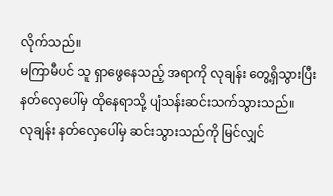လိုက်သည်။
မကြာမီပင် သူ ရှာဖွေနေသည့် အရာကို လုချန်း တွေ့ရှိသွားပြီး နတ်လှေပေါ်မှ ထိုနေရာသို့ ပျံသန်းဆင်းသက်သွားသည်။
လုချန်း နတ်လှေပေါ်မှ ဆင်းသွားသည်ကို မြင်လျှင်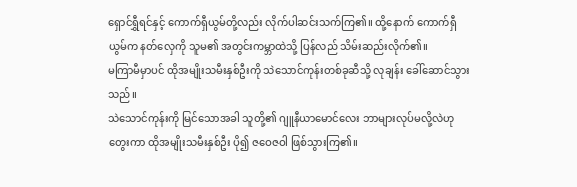ရှောင်ရွှီရင်နှင့် ကောက်ရှီယွမ်တို့လည်း လိုက်ပါဆင်းသက်ကြ၏။ ထို့နောက် ကောက်ရှီယွမ်က နတ်လှေကို သူမ၏ အတွင်းကမ္ဘာထဲသို့ ပြန်လည် သိမ်းဆည်းလိုက်၏။
မကြာမီမှာပင် ထိုအမျိုးသမီးနှစ်ဦးကို သဲသောင်ကုန်းတစ်ခုဆီသို့ လုချန်း ခေါ်ဆောင်သွားသည်။
သဲသောင်ကုန်းကို မြင်သောအခါ သူတို့၏ ဂျူနီယာမောင်လေး ဘာများလုပ်မလို့လဲဟု တွေးကာ ထိုအမျိုးသမီးနှစ်ဦး ပို၍ ဇဝေဇဝါ ဖြစ်သွားကြ၏။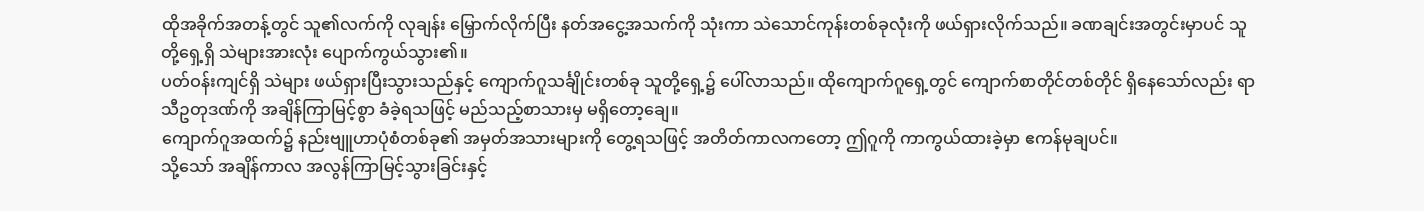ထိုအခိုက်အတန့်တွင် သူ၏လက်ကို လုချန်း မြှောက်လိုက်ပြီး နတ်အငွေ့အသက်ကို သုံးကာ သဲသောင်ကုန်းတစ်ခုလုံးကို ဖယ်ရှားလိုက်သည်။ ခဏချင်းအတွင်းမှာပင် သူတို့ရှေ့ရှိ သဲများအားလုံး ပျောက်ကွယ်သွား၏။
ပတ်ဝန်းကျင်ရှိ သဲများ ဖယ်ရှားပြီးသွားသည်နှင့် ကျောက်ဂူသင်္ချိုင်းတစ်ခု သူတို့ရှေ့၌ ပေါ်လာသည်။ ထိုကျောက်ဂူရှေ့တွင် ကျောက်စာတိုင်တစ်တိုင် ရှိနေသော်လည်း ရာသီဥတုဒဏ်ကို အချိန်ကြာမြင့်စွာ ခံခဲ့ရသဖြင့် မည်သည့်စာသားမှ မရှိတော့ချေ။
ကျောက်ဂူအထက်၌ နည်းဗျူဟာပုံစံတစ်ခု၏ အမှတ်အသားများကို တွေ့ရသဖြင့် အတိတ်ကာလကတော့ ဤဂူကို ကာကွယ်ထားခဲ့မှာ ဧကန်မုချပင်။
သို့သော် အချိန်ကာလ အလွန်ကြာမြင့်သွားခြင်းနှင့်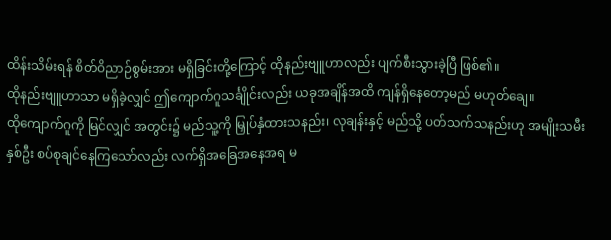ထိန်းသိမ်းရန် စိတ်ဝိညာဉ်စွမ်းအား မရှိခြင်းတို့ကြောင့် ထိုနည်းဗျူဟာလည်း ပျက်စီးသွားခဲ့ပြီ ဖြစ်၏။
ထိုနည်းဗျူဟာသာ မရှိခဲ့လျှင် ဤကျောက်ဂူသင်္ချိုင်းလည်း ယခုအချိန်အထိ ကျန်ရှိနေတော့မည် မဟုတ်ချေ။
ထိုကျောက်ဂူကို မြင်လျှင် အတွင်း၌ မည်သူ့ကို မြှုပ်နှံထားသနည်း၊ လုချန်းနှင့် မည်သို့ ပတ်သက်သနည်းဟု အမျိုးသမီးနှစ်ဦး စပ်စုချင်နေကြသော်လည်း လက်ရှိအခြေအနေအရ မ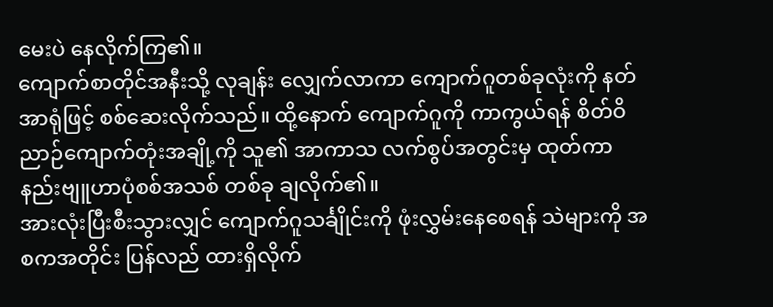မေးပဲ နေလိုက်ကြ၏။
ကျောက်စာတိုင်အနီးသို့ လုချန်း လျှေက်လာကာ ကျောက်ဂူတစ်ခုလုံးကို နတ်အာရုံဖြင့် စစ်ဆေးလိုက်သည်။ ထို့နောက် ကျောက်ဂူကို ကာကွယ်ရန် စိတ်ဝိညာဉ်ကျောက်တုံးအချို့ကို သူ၏ အာကာသ လက်စွပ်အတွင်းမှ ထုတ်ကာ နည်းဗျူဟာပုံစစ်အသစ် တစ်ခု ချလိုက်၏။
အားလုံးပြီးစီးသွားလျှင် ကျောက်ဂူသင်္ချိုင်းကို ဖုံးလွှမ်းနေစေရန် သဲများကို အစကအတိုင်း ပြန်လည် ထားရှိလိုက်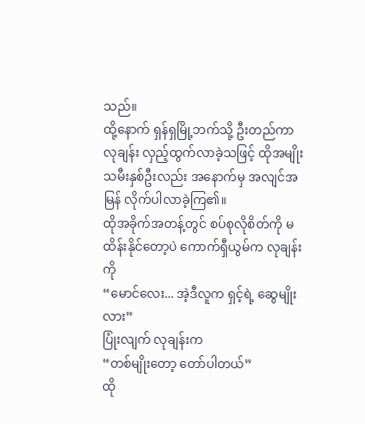သည်။
ထို့နောက် ရှန်ရှမြို့ဘက်သို့ ဦးတည်ကာ လုချန်း လှည့်ထွက်လာခဲ့သဖြင့် ထိုအမျိုးသမီးနှစ်ဦးလည်း အနောက်မှ အလျင်အမြန် လိုက်ပါလာခဲ့ကြ၏။
ထိုအခိုက်အတန့်တွင် စပ်စုလိုစိတ်ကို မထိန်းနိုင်တော့ပဲ ကောက်ရှီယွမ်က လုချန်းကို
“မောင်လေး... အဲ့ဒီလူက ရှင့်ရဲ့ ဆွေမျိုးလား”
ပြုံးလျက် လုချန်းက
“တစ်မျိုးတော့ တော်ပါတယ်”
ထို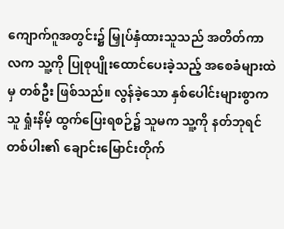ကျောက်ဂူအတွင်း၌ မြှုပ်နှံထားသူသည် အတိတ်ကာလက သူ့ကို ပြုစုပျိုးထောင်ပေးခဲ့သည့် အစေခံများထဲမှ တစ်ဦး ဖြစ်သည်။ လွန်ခဲ့သော နှစ်ပေါင်းများစွာက သူ ရှုံးနိမ့် ထွက်ပြေးရစဉ်၌ သူမက သူ့ကို နတ်ဘုရင်တစ်ပါး၏ ချောင်းမြောင်းတိုက်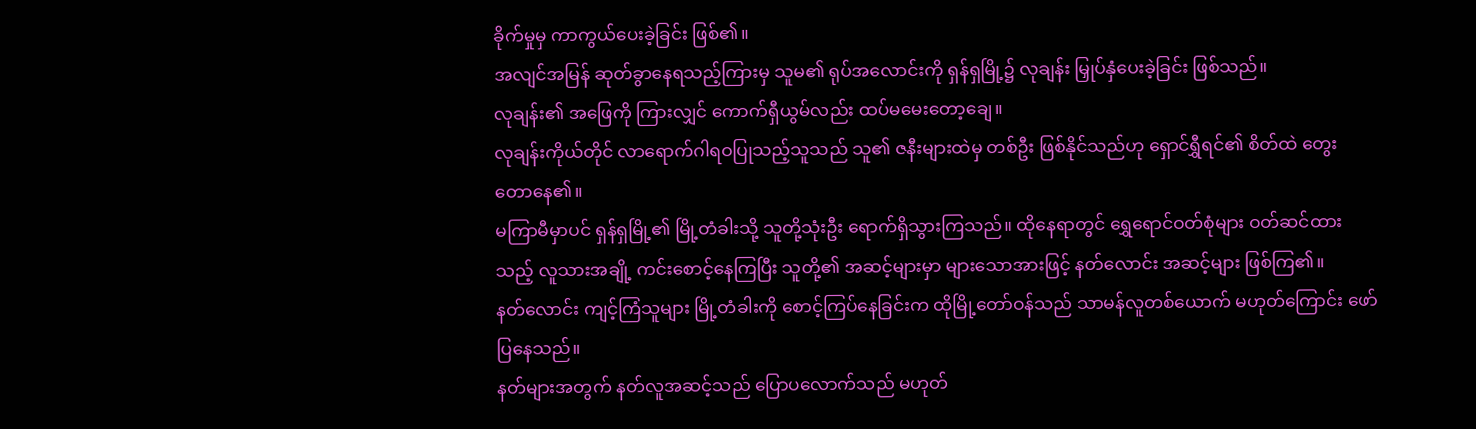ခိုက်မှုမှ ကာကွယ်ပေးခဲ့ခြင်း ဖြစ်၏။
အလျင်အမြန် ဆုတ်ခွာနေရသည့်ကြားမှ သူမ၏ ရုပ်အလောင်းကို ရှန်ရှမြို့၌ လုချန်း မြှုပ်နှံပေးခဲ့ခြင်း ဖြစ်သည်။
လုချန်း၏ အဖြေကို ကြားလျှင် ကောက်ရှီယွမ်လည်း ထပ်မမေးတော့ချေ။
လုချန်းကိုယ်တိုင် လာရောက်ဂါရဝပြုသည့်သူသည် သူ၏ ဇနီးများထဲမှ တစ်ဦး ဖြစ်နိုင်သည်ဟု ရှောင်ရွှီရင်၏ စိတ်ထဲ တွေးတောနေ၏။
မကြာမီမှာပင် ရှန်ရှမြို့၏ မြို့တံခါးသို့ သူတို့သုံးဦး ရောက်ရှိသွားကြသည်။ ထိုနေရာတွင် ရွှေရောင်ဝတ်စုံများ ဝတ်ဆင်ထားသည့် လူသားအချို့ ကင်းစောင့်နေကြပြီး သူတို့၏ အဆင့်များမှာ များသောအားဖြင့် နတ်လောင်း အဆင့်များ ဖြစ်ကြ၏။
နတ်လောင်း ကျင့်ကြံသူများ မြို့တံခါးကို စောင့်ကြပ်နေခြင်းက ထိုမြို့တော်ဝန်သည် သာမန်လူတစ်ယောက် မဟုတ်ကြောင်း ဖော်ပြနေသည်။
နတ်များအတွက် နတ်လူအဆင့်သည် ပြောပလောက်သည် မဟုတ်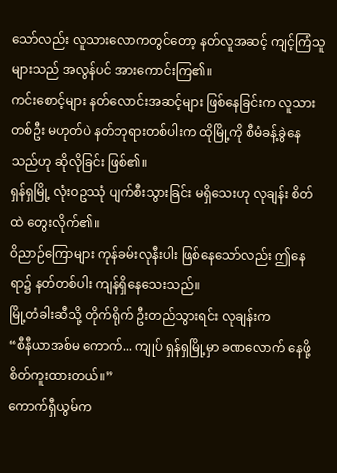သော်လည်း လူသားလောကတွင်တော့ နတ်လူအဆင့် ကျင့်ကြံသူများသည် အလွန်ပင် အားကောင်းကြ၏။
ကင်းစောင့်များ နတ်လောင်းအဆင့်များ ဖြစ်နေခြင်းက လူသားတစ်ဦး မဟုတ်ပဲ နတ်ဘုရားတစ်ပါးက ထိုမြို့ကို စီမံခန့်ခွဲနေသည်ဟု ဆိုလိုခြင်း ဖြစ်၏။
ရှန်ရှမြို့ လုံးဝဥဿုံ ပျက်စီးသွားခြင်း မရှိသေးဟု လုချန်း စိတ်ထဲ တွေးလိုက်၏။
ဝိညာဉ်ကြောများ ကုန်ခမ်းလုနီးပါး ဖြစ်နေသော်လည်း ဤနေရာ၌ နတ်တစ်ပါး ကျန်ရှိနေသေးသည်။
မြို့တံခါးဆီသို့ တိုက်ရိုက် ဦးတည်သွားရင်း လုချန်းက
“စီနီယာအစ်မ ကောက်... ကျုပ် ရှန်ရှမြို့မှာ ခဏလောက် နေဖို့ စိတ်ကူးထားတယ်။”
ကောက်ရှီယွမ်က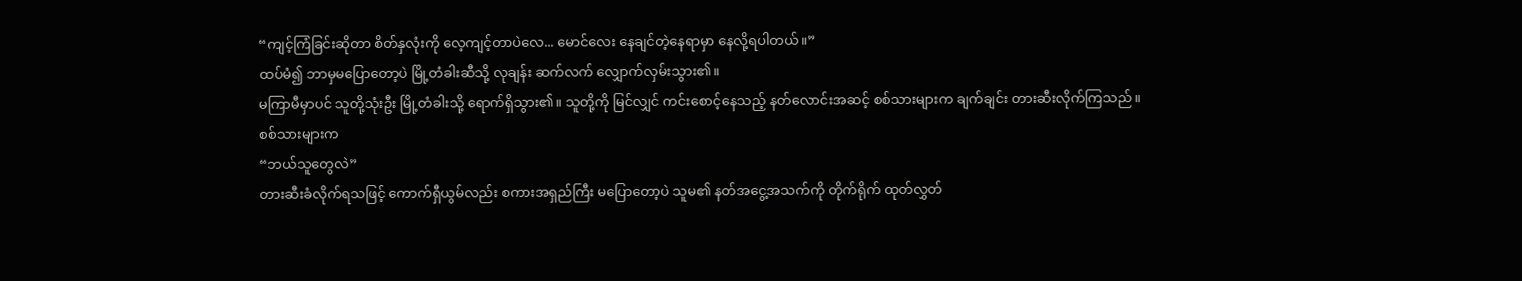“ကျင့်ကြံခြင်းဆိုတာ စိတ်နှလုံးကို လေ့ကျင့်တာပဲလေ... မောင်လေး နေချင်တဲ့နေရာမှာ နေလို့ရပါတယ်။”
ထပ်မံ၍ ဘာမှမပြောတော့ပဲ မြို့တံခါးဆီသို့ လုချန်း ဆက်လက် လျှောက်လှမ်းသွား၏။
မကြာမီမှာပင် သူတို့သုံးဦး မြို့တံခါးသို့ ရောက်ရှိသွား၏။ သူတို့ကို မြင်လျှင် ကင်းစောင့်နေသည့် နတ်လောင်းအဆင့် စစ်သားများက ချက်ချင်း တားဆီးလိုက်ကြသည်။
စစ်သားများက
“ဘယ်သူတွေလဲ”
တားဆီးခံလိုက်ရသဖြင့် ကောက်ရှီယွမ်လည်း စကားအရှည်ကြီး မပြောတော့ပဲ သူမ၏ နတ်အငွေ့အသက်ကို တိုက်ရိုက် ထုတ်လွှတ်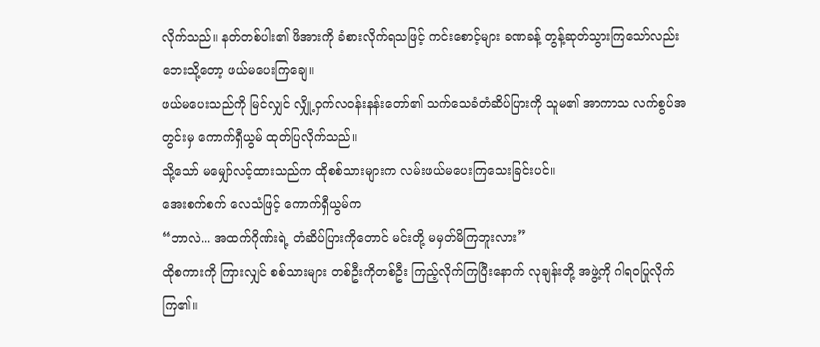လိုက်သည်။ နတ်တစ်ပါး၏ ဖိအားကို ခံစားလိုက်ရသဖြင့် ကင်းစောင့်များ ခဏခန့် တွန့်ဆုတ်သွားကြသော်လည်း ဘေးသို့တော့ ဖယ်မပေးကြချေ။
ဖယ်မပေးသည်ကို မြင်လျှင် လျှို့ဝှက်လဝန်းနန်းတော်၏ သက်သေခံတံဆိပ်ပြားကို သူမ၏ အာကာသ လက်စွပ်အတွင်းမှ ကောက်ရှီယွမ် ထုတ်ပြလိုက်သည်။
သို့သော် မမျှော်လင့်ထားသည်က ထိုစစ်သားများက လမ်းဖယ်မပေးကြသေးခြင်းပင်။
အေးစက်စက် လေသံဖြင့် ကောက်ရှီယွမ်က
“ဘာလဲ... အထက်ဂိုဏ်းရဲ့ တံဆိပ်ပြားကိုတောင် မင်းတို့ မမှတ်မိကြဘူးလား”
ထိုစကားကို ကြားလျှင် စစ်သားများ တစ်ဦးကိုတစ်ဦး ကြည့်လိုက်ကြပြီးနောက် လုချန်းတို့ အဖွဲ့ကို ဂါရဝပြုလိုက်ကြ၏။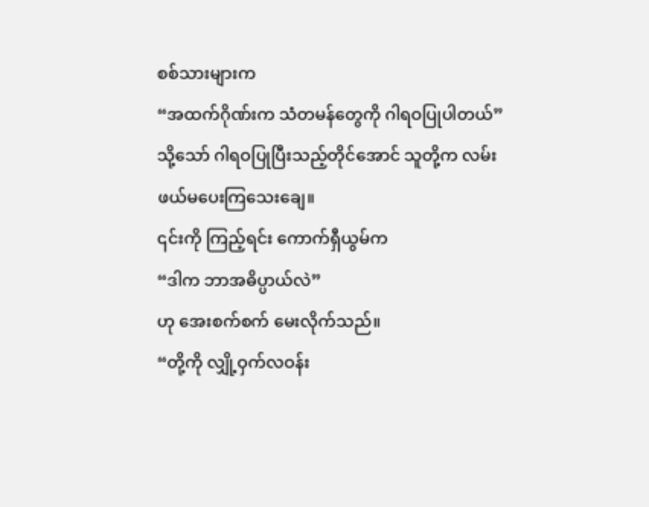စစ်သားများက
“အထက်ဂိုဏ်းက သံတမန်တွေကို ဂါရဝပြုပါတယ်”
သို့သော် ဂါရဝပြုပြီးသည့်တိုင်အောင် သူတို့က လမ်းဖယ်မပေးကြသေးချေ။
၎င်းကို ကြည့်ရင်း ကောက်ရှီယွမ်က
“ဒါက ဘာအဓိပ္ပာယ်လဲ”
ဟု အေးစက်စက် မေးလိုက်သည်။
“တို့ကို လျှို့ဝှက်လဝန်း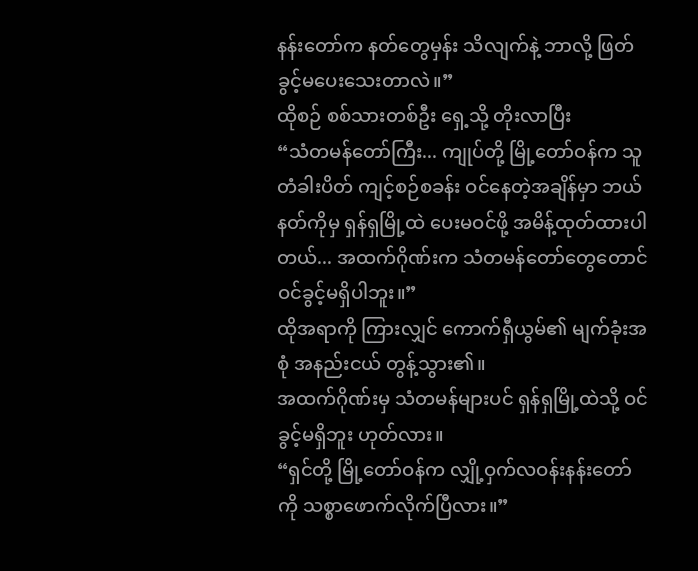နန်းတော်က နတ်တွေမှန်း သိလျက်နဲ့ ဘာလို့ ဖြတ်ခွင့်မပေးသေးတာလဲ။”
ထိုစဉ် စစ်သားတစ်ဦး ရှေ့သို့ တိုးလာပြီး
“သံတမန်တော်ကြီး... ကျုပ်တို့ မြို့တော်ဝန်က သူ တံခါးပိတ် ကျင့်စဉ်စခန်း ဝင်နေတဲ့အချိန်မှာ ဘယ်နတ်ကိုမှ ရှန်ရှမြို့ထဲ ပေးမဝင်ဖို့ အမိန့်ထုတ်ထားပါတယ်... အထက်ဂိုဏ်းက သံတမန်တော်တွေတောင် ဝင်ခွင့်မရှိပါဘူး။”
ထိုအရာကို ကြားလျှင် ကောက်ရှီယွမ်၏ မျက်ခုံးအစုံ အနည်းငယ် တွန့်သွား၏။
အထက်ဂိုဏ်းမှ သံတမန်များပင် ရှန်ရှမြို့ထဲသို့ ဝင်ခွင့်မရှိဘူး ဟုတ်လား။
“ရှင်တို့ မြို့တော်ဝန်က လျှို့ဝှက်လဝန်းနန်းတော်ကို သစ္စာဖောက်လိုက်ပြီလား။”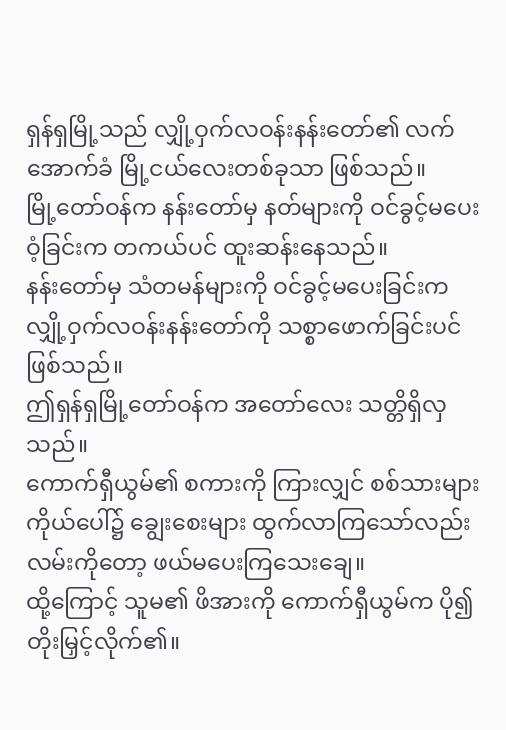ရှန်ရှမြို့သည် လျှို့ဝှက်လဝန်းနန်းတော်၏ လက်အောက်ခံ မြို့ငယ်လေးတစ်ခုသာ ဖြစ်သည်။
မြို့တော်ဝန်က နန်းတော်မှ နတ်များကို ဝင်ခွင့်မပေးဝံ့ခြင်းက တကယ်ပင် ထူးဆန်းနေသည်။
နန်းတော်မှ သံတမန်များကို ဝင်ခွင့်မပေးခြင်းက လျှို့ဝှက်လဝန်းနန်းတော်ကို သစ္စာဖောက်ခြင်းပင်ဖြစ်သည်။
ဤရှန်ရှမြို့တော်ဝန်က အတော်လေး သတ္တိရှိလှသည်။
ကောက်ရှီယွမ်၏ စကားကို ကြားလျှင် စစ်သားများကိုယ်ပေါ်၌ ချွေးစေးများ ထွက်လာကြသော်လည်း လမ်းကိုတော့ ဖယ်မပေးကြသေးချေ။
ထို့ကြောင့် သူမ၏ ဖိအားကို ကောက်ရှီယွမ်က ပို၍ တိုးမြှင့်လိုက်၏။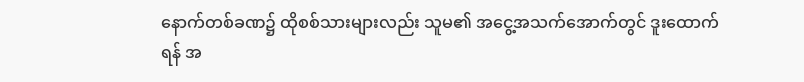နောက်တစ်ခဏ၌ ထိုစစ်သားများလည်း သူမ၏ အငွေ့အသက်အောက်တွင် ဒူးထောက်ရန် အ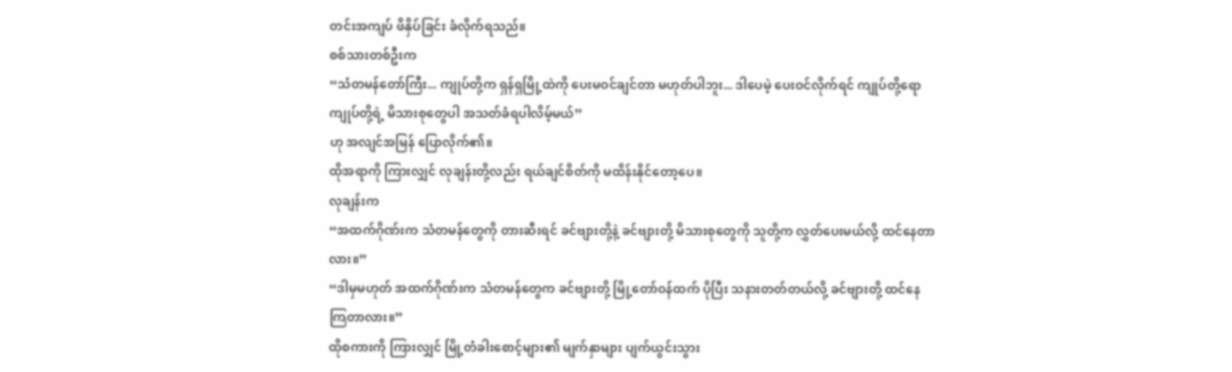တင်းအကျပ် ဖိနှိပ်ခြင်း ခံလိုက်ရသည်။
စစ်သားတစ်ဦးက
“သံတမန်တော်ကြီး... ကျုပ်တို့က ရှန်ရှမြို့ထဲကို ပေးမဝင်ချင်တာ မဟုတ်ပါဘူး... ဒါပေမဲ့ ပေးဝင်လိုက်ရင် ကျုပ်တို့ရော ကျုပ်တို့ရဲ့ မိသားစုတွေပါ အသတ်ခံရပါလိမ့်မယ်”
ဟု အလျင်အမြန် ပြောလိုက်၏။
ထိုအရာကို ကြားလျှင် လုချန်းတို့လည်း ရယ်ချင်စိတ်ကို မထိန်းနိုင်တော့ပေ။
လုချန်းက
“အထက်ဂိုဏ်းက သံတမန်တွေကို တားဆီးရင် ခင်ဗျားတို့နဲ့ ခင်ဗျားတို့ မိသားစုတွေကို သူတို့က လွှတ်ပေးမယ်လို့ ထင်နေတာလား။”
“ဒါမှမဟုတ် အထက်ဂိုဏ်းက သံတမန်တွေက ခင်ဗျားတို့ မြို့တော်ဝန်ထက် ပိုပြီး သနားတတ်တယ်လို့ ခင်ဗျားတို့ ထင်နေကြတာလား။”
ထိုစကားကို ကြားလျှင် မြို့တံခါးစောင့်များ၏ မျက်နှာများ ပျက်ယွင်းသွား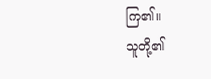ကြ၏။
သူတို့၏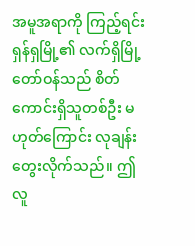အမူအရာကို ကြည့်ရင်း ရှန်ရှမြို့၏ လက်ရှိမြို့တော်ဝန်သည် စိတ်ကောင်းရှိသူတစ်ဦး မဟုတ်ကြောင်း လုချန်း တွေးလိုက်သည်။ ဤလူ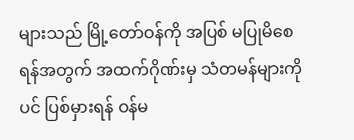များသည် မြို့တော်ဝန်ကို အပြစ် မပြုမိစေရန်အတွက် အထက်ဂိုဏ်းမှ သံတမန်များကိုပင် ပြစ်မှားရန် ဝန်မ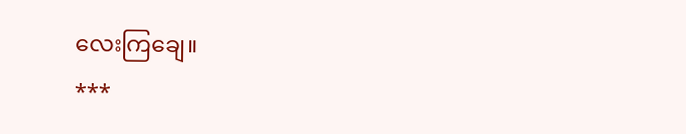လေးကြချေ။
***